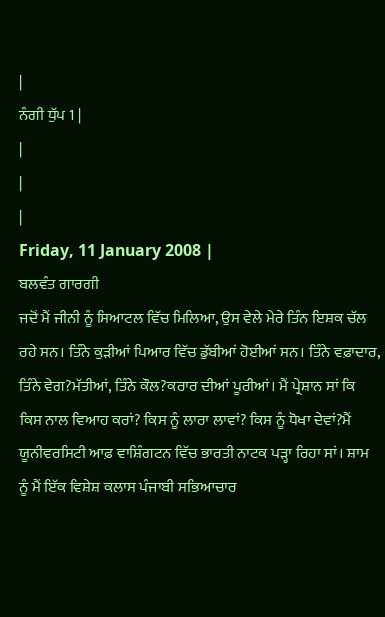|
ਨੰਗੀ ਧੁੱਪ 1 |
|
|
|
Friday, 11 January 2008 |
ਬਲਵੰਤ ਗਾਰਗੀ
ਜਦੋਂ ਮੈਂ ਜੀਨੀ ਨੂੰ ਸਿਆਟਲ ਵਿੱਚ ਮਿਲਿਆ, ਉਸ ਵੇਲੇ ਮੇਰੇ ਤਿੰਨ ਇਸ਼ਕ ਚੱਲ ਰਹੇ ਸਨ। ਤਿੰਨੇ ਕੁੜੀਆਂ ਪਿਆਰ ਵਿੱਚ ਡੁੱਬੀਆਂ ਹੋਈਆਂ ਸਨ। ਤਿੰਨੇ ਵਫ਼ਾਦਾਰ, ਤਿੰਨੇ ਵੇਗ?ਮੱਤੀਆਂ, ਤਿੰਨੇ ਕੌਲ?ਕਰਾਰ ਦੀਆਂ ਪੂਰੀਆਂ। ਮੈਂ ਪ੍ਰੇਸ਼ਾਨ ਸਾਂ ਕਿ ਕਿਸ ਨਾਲ ਵਿਆਹ ਕਰਾਂ? ਕਿਸ ਨੂੰ ਲਾਰਾ ਲਾਵਾਂ? ਕਿਸ ਨੂੰ ਧੋਖਾ ਦੇਵਾਂ?ਮੈਂ ਯੂਨੀਵਰਸਿਟੀ ਆਫ਼ ਵਾਸ਼ਿੰਗਟਨ ਵਿੱਚ ਭਾਰਤੀ ਨਾਟਕ ਪੜ੍ਹਾ ਰਿਹਾ ਸਾਂ। ਸ਼ਾਮ ਨੂੰ ਮੈਂ ਇੱਕ ਵਿਸ਼ੇਸ਼ ਕਲਾਸ ਪੰਜਾਬੀ ਸਭਿਆਚਾਰ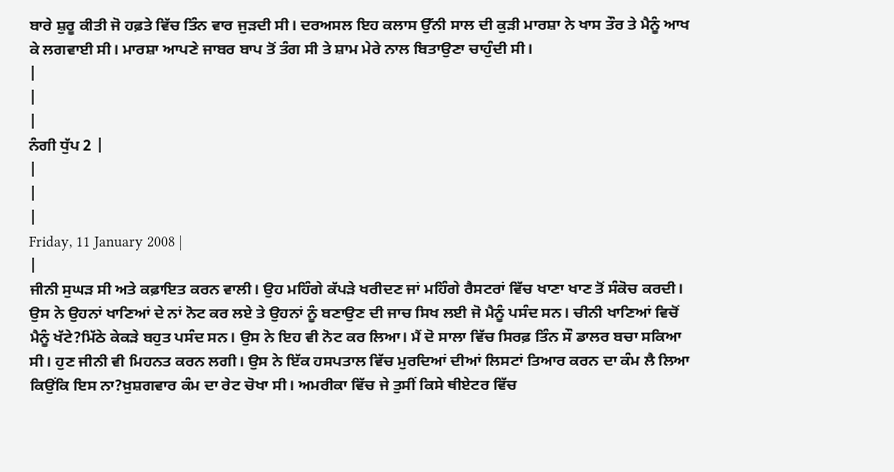ਬਾਰੇ ਸ਼ੁਰੂ ਕੀਤੀ ਜੋ ਹਫ਼ਤੇ ਵਿੱਚ ਤਿੰਨ ਵਾਰ ਜੁੜਦੀ ਸੀ। ਦਰਅਸਲ ਇਹ ਕਲਾਸ ਉੱਨੀ ਸਾਲ ਦੀ ਕੁੜੀ ਮਾਰਸ਼ਾ ਨੇ ਖਾਸ ਤੌਰ ਤੇ ਮੈਨੂੰ ਆਖ ਕੇ ਲਗਵਾਈ ਸੀ। ਮਾਰਸ਼ਾ ਆਪਣੇ ਜਾਬਰ ਬਾਪ ਤੋਂ ਤੰਗ ਸੀ ਤੇ ਸ਼ਾਮ ਮੇਰੇ ਨਾਲ ਬਿਤਾਉਣਾ ਚਾਹੁੰਦੀ ਸੀ।
|
|
|
ਨੰਗੀ ਧੁੱਪ 2 |
|
|
|
Friday, 11 January 2008 |
|
ਜੀਨੀ ਸੁਘੜ ਸੀ ਅਤੇ ਕਫ਼ਾਇਤ ਕਰਨ ਵਾਲੀ। ਉਹ ਮਹਿੰਗੇ ਕੱਪੜੇ ਖਰੀਦਣ ਜਾਂ ਮਹਿੰਗੇ ਰੈਸਟਰਾਂ ਵਿੱਚ ਖਾਣਾ ਖਾਣ ਤੋਂ ਸੰਕੋਚ ਕਰਦੀ। ਉਸ ਨੇ ਉਹਨਾਂ ਖਾਣਿਆਂ ਦੇ ਨਾਂ ਨੋਟ ਕਰ ਲਏ ਤੇ ਉਹਨਾਂ ਨੂੰ ਬਣਾਉਣ ਦੀ ਜਾਚ ਸਿਖ ਲਈ ਜੋ ਮੈਨੂੰ ਪਸੰਦ ਸਨ। ਚੀਨੀ ਖਾਣਿਆਂ ਵਿਚੋਂ ਮੈਨੂੰ ਖੱਟੇ?ਮਿੱਠੇ ਕੇਕੜੇ ਬਹੁਤ ਪਸੰਦ ਸਨ। ਉਸ ਨੇ ਇਹ ਵੀ ਨੋਟ ਕਰ ਲਿਆ। ਮੈਂ ਦੋ ਸਾਲਾ ਵਿੱਚ ਸਿਰਫ਼ ਤਿੰਨ ਸੌ ਡਾਲਰ ਬਚਾ ਸਕਿਆ ਸੀ। ਹੁਣ ਜੀਨੀ ਵੀ ਮਿਹਨਤ ਕਰਨ ਲਗੀ। ਉਸ ਨੇ ਇੱਕ ਹਸਪਤਾਲ ਵਿੱਚ ਮੁਰਦਿਆਂ ਦੀਆਂ ਲਿਸਟਾਂ ਤਿਆਰ ਕਰਨ ਦਾ ਕੰਮ ਲੈ ਲਿਆ ਕਿਉਂਕਿ ਇਸ ਨਾ?ਖ਼ੁਸ਼ਗਵਾਰ ਕੰਮ ਦਾ ਰੇਟ ਚੋਖਾ ਸੀ। ਅਮਰੀਕਾ ਵਿੱਚ ਜੇ ਤੁਸੀਂ ਕਿਸੇ ਥੀਏਟਰ ਵਿੱਚ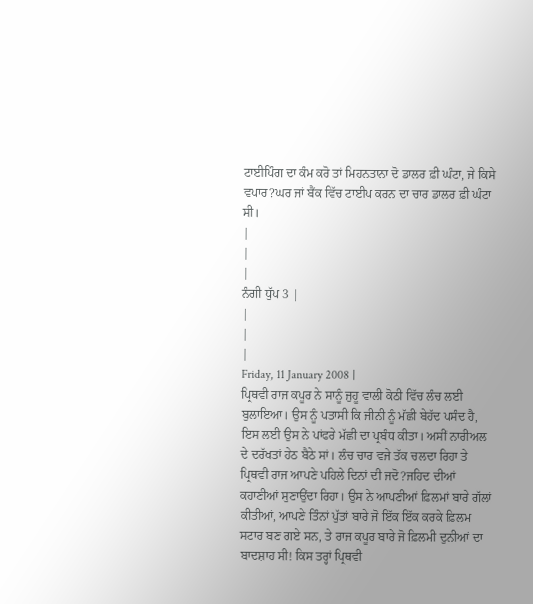ਟਾਈਪਿੰਗ ਦਾ ਕੰਮ ਕਰੋ ਤਾਂ ਮਿਹਨਤਾਨਾ ਦੋ ਡਾਲਰ ਫ਼ੀ ਘੰਟਾ, ਜੇ ਕਿਸੇ ਵਪਾਰ?ਘਰ ਜਾਂ ਬੈਂਕ ਵਿੱਚ ਟਾਈਪ ਕਰਨ ਦਾ ਚਾਰ ਡਾਲਰ ਫ਼ੀ ਘੰਟਾ ਸੀ।
|
|
|
ਨੰਗੀ ਧੁੱਪ 3 |
|
|
|
Friday, 11 January 2008 |
ਪ੍ਰਿਥਵੀ ਰਾਜ ਕਪੂਰ ਨੇ ਸਾਨੂੰ ਜੁਹੂ ਵਾਲੀ ਕੋਠੀ ਵਿੱਚ ਲੰਚ ਲਈ ਬੁਲਾਇਆ। ਉਸ ਨੂੰ ਪਤਾਸੀ ਕਿ ਜੀਨੀ ਨੂੰ ਮੱਛੀ ਬੇਹੱਦ ਪਸੰਦ ਹੈ, ਇਸ ਲਈ ਉਸ ਨੇ ਪਾਂਫਰੇ ਮੱਛੀ ਦਾ ਪ੍ਰਬੰਧ ਕੀਤਾ। ਅਸੀਂ ਨਾਰੀਅਲ ਦੇ ਦਰੱਖਤਾਂ ਹੇਠ ਬੈਠੇ ਸਾਂ। ਲੰਚ ਚਾਰ ਵਜੇ ਤੱਕ ਚਲਦਾ ਰਿਹਾ ਤੇ ਪ੍ਰਿਥਵੀ ਰਾਜ ਆਪਣੇ ਪਹਿਲੇ ਦਿਨਾਂ ਦੀ ਜਦੋ?ਜਹਿਦ ਦੀਆਂ ਕਹਾਣੀਆਂ ਸੁਣਾਉਂਦਾ ਰਿਹਾ। ਉਸ ਨੇ ਆਪਣੀਆਂ ਫ਼ਿਲਮਾਂ ਬਾਰੇ ਗੱਲਾਂ ਕੀਤੀਆਂ, ਆਪਣੇ ਤਿੰਨਾਂ ਪੁੱਤਾਂ ਬਾਰੇ ਜੋ ਇੱਕ ਇੱਕ ਕਰਕੇ ਫ਼ਿਲਮ ਸਟਾਰ ਬਣ ਗਏ ਸਨ, ਤੇ ਰਾਜ ਕਪੂਰ ਬਾਰੇ ਜੋ ਫ਼ਿਲਮੀ ਦੁਨੀਆਂ ਦਾ ਬਾਦਸ਼ਾਹ ਸੀ! ਕਿਸ ਤਰ੍ਹਾਂ ਪ੍ਰਿਥਵੀ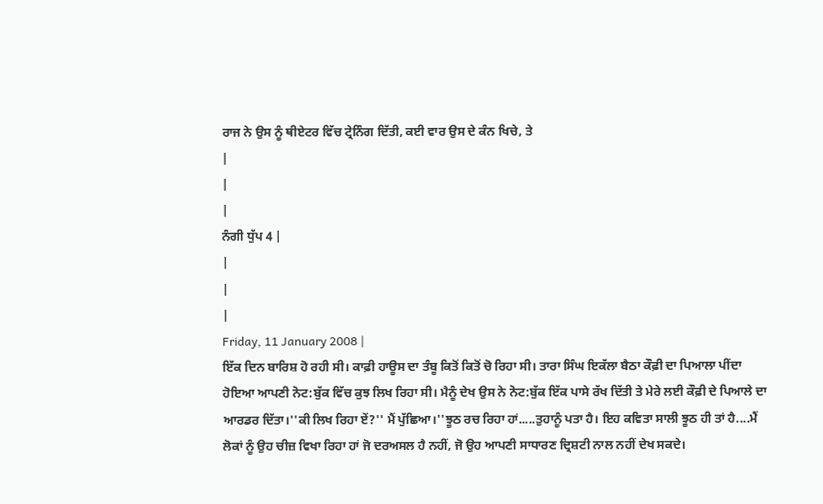ਰਾਜ ਨੇ ਉਸ ਨੂੰ ਥੀਏਟਰ ਵਿੱਚ ਟ੍ਰੇਨਿੰਗ ਦਿੱਤੀ, ਕਈ ਵਾਰ ਉਸ ਦੇ ਕੰਨ ਖਿਚੇ, ਤੇ
|
|
|
ਨੰਗੀ ਧੁੱਪ 4 |
|
|
|
Friday, 11 January 2008 |
ਇੱਕ ਦਿਨ ਬਾਰਿਸ਼ ਹੋ ਰਹੀ ਸੀ। ਕਾਫ਼ੀ ਹਾਊਸ ਦਾ ਤੰਬੂ ਕਿਤੋਂ ਕਿਤੋਂ ਚੋ ਰਿਹਾ ਸੀ। ਤਾਰਾ ਸਿੰਘ ਇਕੱਲਾ ਬੈਠਾ ਕੌਫ਼ੀ ਦਾ ਪਿਆਲਾ ਪੀਂਦਾ ਹੋਇਆ ਆਪਣੀ ਨੋਟ:ਬੁੱਕ ਵਿੱਚ ਕੁਝ ਲਿਖ ਰਿਹਾ ਸੀ। ਮੈਨੂੰ ਦੇਖ ਉਸ ਨੇ ਨੋਟ:ਬੁੱਕ ਇੱਕ ਪਾਸੇ ਰੱਖ ਦਿੱਤੀ ਤੇ ਮੇਰੇ ਲਈ ਕੌਫ਼ੀ ਦੇ ਪਿਆਲੇ ਦਾ ਆਰਡਰ ਦਿੱਤਾ।''ਕੀ ਲਿਖ ਰਿਹਾ ਏਂ?'' ਮੈਂ ਪੁੱਛਿਆ।''ਝੂਠ ਰਚ ਰਿਹਾ ਹਾਂ.....ਤੁਹਾਨੂੰ ਪਤਾ ਹੈ। ਇਹ ਕਵਿਤਾ ਸਾਲੀ ਝੂਠ ਹੀ ਤਾਂ ਹੈ....ਮੈਂ ਲੋਕਾਂ ਨੂੰ ਉਹ ਚੀਜ਼ ਵਿਖਾ ਰਿਹਾ ਹਾਂ ਜੋ ਦਰਅਸਲ ਹੈ ਨਹੀਂ, ਜੋ ਉਹ ਆਪਣੀ ਸਾਧਾਰਣ ਦ੍ਰਿਸ਼ਟੀ ਨਾਲ ਨਹੀਂ ਦੇਖ ਸਕਦੇ।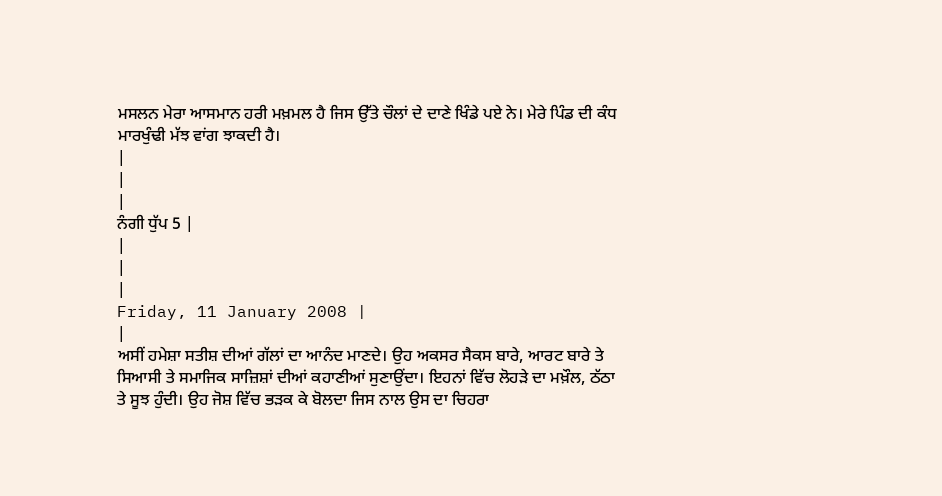ਮਸਲਨ ਮੇਰਾ ਆਸਮਾਨ ਹਰੀ ਮਖ਼ਮਲ ਹੈ ਜਿਸ ਉੱਤੇ ਚੌਲਾਂ ਦੇ ਦਾਣੇ ਖਿੰਡੇ ਪਏ ਨੇ। ਮੇਰੇ ਪਿੰਡ ਦੀ ਕੰਧ ਮਾਰਖੁੰਢੀ ਮੱਝ ਵਾਂਗ ਝਾਕਦੀ ਹੈ।
|
|
|
ਨੰਗੀ ਧੁੱਪ 5 |
|
|
|
Friday, 11 January 2008 |
|
ਅਸੀਂ ਹਮੇਸ਼ਾ ਸਤੀਸ਼ ਦੀਆਂ ਗੱਲਾਂ ਦਾ ਆਨੰਦ ਮਾਣਦੇ। ਉਹ ਅਕਸਰ ਸੈਕਸ ਬਾਰੇ, ਆਰਟ ਬਾਰੇ ਤੇ ਸਿਆਸੀ ਤੇ ਸਮਾਜਿਕ ਸਾਜ਼ਿਸ਼ਾਂ ਦੀਆਂ ਕਹਾਣੀਆਂ ਸੁਣਾਉਂਦਾ। ਇਹਨਾਂ ਵਿੱਚ ਲੋਹੜੇ ਦਾ ਮਖ਼ੌਲ, ਠੱਠਾ ਤੇ ਸੂਝ ਹੁੰਦੀ। ਉਹ ਜੋਸ਼ ਵਿੱਚ ਭੜਕ ਕੇ ਬੋਲਦਾ ਜਿਸ ਨਾਲ ਉਸ ਦਾ ਚਿਹਰਾ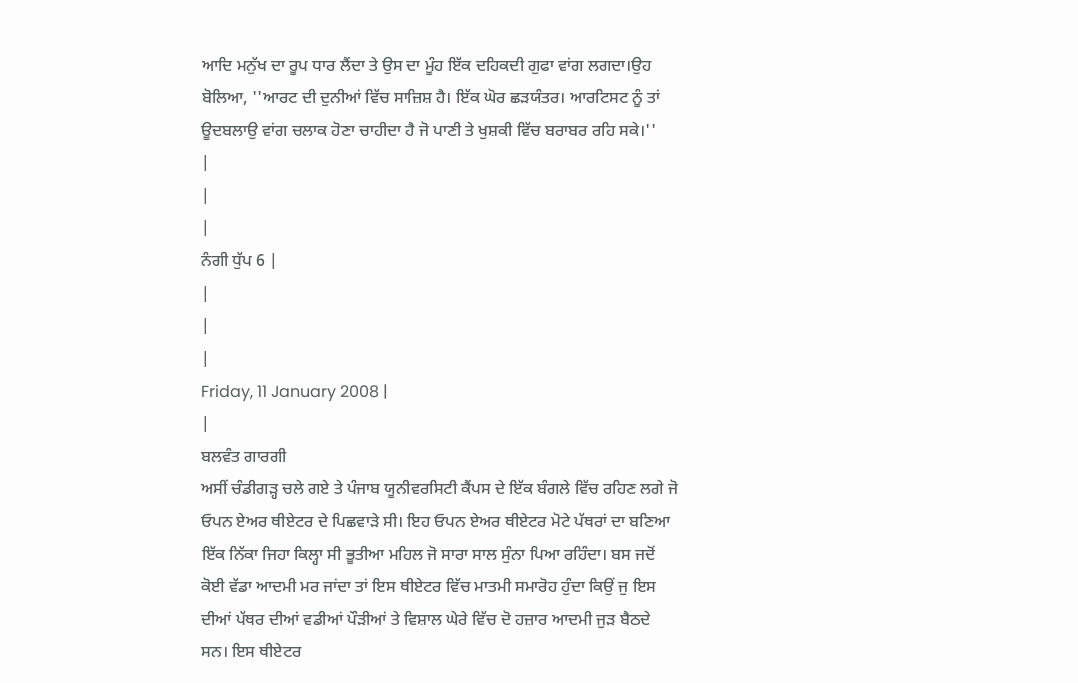ਆਦਿ ਮਨੁੱਖ ਦਾ ਰੂਪ ਧਾਰ ਲੈਂਦਾ ਤੇ ਉਸ ਦਾ ਮੂੰਹ ਇੱਕ ਦਹਿਕਦੀ ਗੁਫਾ ਵਾਂਗ ਲਗਦਾ।ਉਹ ਬੋਲਿਆ, ''ਆਰਟ ਦੀ ਦੁਨੀਆਂ ਵਿੱਚ ਸਾਜ਼ਿਸ਼ ਹੈ। ਇੱਕ ਘੋਰ ਛੜਯੰਤਰ। ਆਰਟਿਸਟ ਨੂੰ ਤਾਂ ਊਦਬਲਾਉ ਵਾਂਗ ਚਲਾਕ ਹੋਣਾ ਚਾਹੀਦਾ ਹੈ ਜੋ ਪਾਣੀ ਤੇ ਖੁਸ਼ਕੀ ਵਿੱਚ ਬਰਾਬਰ ਰਹਿ ਸਕੇ।''
|
|
|
ਨੰਗੀ ਧੁੱਪ 6 |
|
|
|
Friday, 11 January 2008 |
|
ਬਲਵੰਤ ਗਾਰਗੀ
ਅਸੀਂ ਚੰਡੀਗੜ੍ਹ ਚਲੇ ਗਏ ਤੇ ਪੰਜਾਬ ਯੂਨੀਵਰਸਿਟੀ ਕੈਂਪਸ ਦੇ ਇੱਕ ਬੰਗਲੇ ਵਿੱਚ ਰਹਿਣ ਲਗੇ ਜੋ ਓਪਨ ਏਅਰ ਥੀਏਟਰ ਦੇ ਪਿਛਵਾੜੇ ਸੀ। ਇਹ ਓਪਨ ਏਅਰ ਥੀਏਟਰ ਮੋਟੇ ਪੱਥਰਾਂ ਦਾ ਬਣਿਆ ਇੱਕ ਨਿੱਕਾ ਜਿਹਾ ਕਿਲ੍ਹਾ ਸੀ ਭੂਤੀਆ ਮਹਿਲ ਜੋ ਸਾਰਾ ਸਾਲ ਸੁੰਨਾ ਪਿਆ ਰਹਿੰਦਾ। ਬਸ ਜਦੋਂ ਕੋਈ ਵੱਡਾ ਆਦਮੀ ਮਰ ਜਾਂਦਾ ਤਾਂ ਇਸ ਥੀਏਟਰ ਵਿੱਚ ਮਾਤਮੀ ਸਮਾਰੋਹ ਹੁੰਦਾ ਕਿਉਂ ਜੁ ਇਸ ਦੀਆਂ ਪੱਥਰ ਦੀਆਂ ਵਡੀਆਂ ਪੌੜੀਆਂ ਤੇ ਵਿਸ਼ਾਲ ਘੇਰੇ ਵਿੱਚ ਦੋ ਹਜ਼ਾਰ ਆਦਮੀ ਜੁੜ ਬੈਠਦੇ ਸਨ। ਇਸ ਥੀਏਟਰ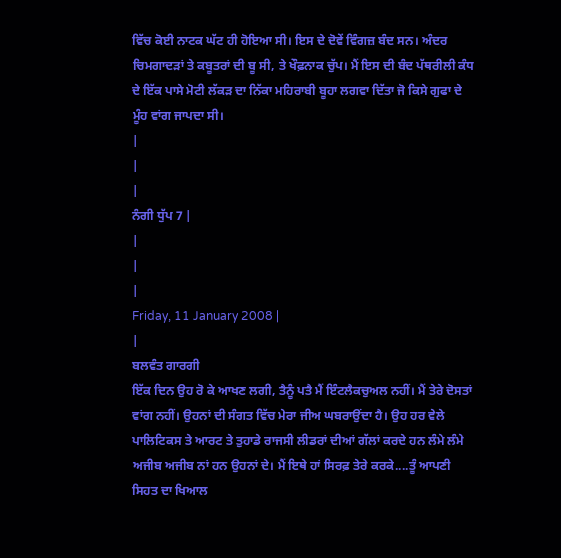ਵਿੱਚ ਕੋਈ ਨਾਟਕ ਘੱਟ ਹੀ ਹੋਇਆ ਸੀ। ਇਸ ਦੇ ਦੋਵੇਂ ਵਿੰਗਜ਼ ਬੰਦ ਸਨ। ਅੰਦਰ ਚਿਮਗਾਦੜਾਂ ਤੇ ਕਬੂਤਰਾਂ ਦੀ ਬੂ ਸੀ, ਤੇ ਖੌਫ਼ਨਾਕ ਚੁੱਪ। ਮੈਂ ਇਸ ਦੀ ਬੰਦ ਪੱਥਰੀਲੀ ਕੰਧ ਦੇ ਇੱਕ ਪਾਸੇ ਮੋਟੀ ਲੱਕੜ ਦਾ ਨਿੱਕਾ ਮਹਿਰਾਬੀ ਬੂਹਾ ਲਗਵਾ ਦਿੱਤਾ ਜੋ ਕਿਸੇ ਗੁਫਾ ਦੇ ਮੂੰਹ ਵਾਂਗ ਜਾਪਦਾ ਸੀ।
|
|
|
ਨੰਗੀ ਧੁੱਪ 7 |
|
|
|
Friday, 11 January 2008 |
|
ਬਲਵੰਤ ਗਾਰਗੀ
ਇੱਕ ਦਿਨ ਉਹ ਰੋ ਕੇ ਆਖਣ ਲਗੀ, ਤੈਨੂੰ ਪਤੈ ਮੈਂ ਇੰਟਲੈਕਚੁਅਲ ਨਹੀਂ। ਮੈਂ ਤੇਰੇ ਦੋਸਤਾਂ ਵਾਂਗ ਨਹੀਂ। ਉਹਨਾਂ ਦੀ ਸੰਗਤ ਵਿੱਚ ਮੇਰਾ ਜੀਅ ਘਬਰਾਉਂਦਾ ਹੈ। ਉਹ ਹਰ ਵੇਲੇ ਪਾਲਿਟਿਕਸ ਤੇ ਆਰਟ ਤੇ ਤੁਹਾਡੇ ਰਾਜਸੀ ਲੀਡਰਾਂ ਦੀਆਂ ਗੱਲਾਂ ਕਰਦੇ ਹਨ ਲੰਮੇ ਲੰਮੇ ਅਜੀਬ ਅਜੀਬ ਨਾਂ ਹਨ ਉਹਨਾਂ ਦੇ। ਮੈਂ ਇਥੇ ਹਾਂ ਸਿਰਫ਼ ਤੇਰੇ ਕਰਕੇ....ਤੂੰ ਆਪਣੀ ਸਿਹਤ ਦਾ ਖਿਆਲ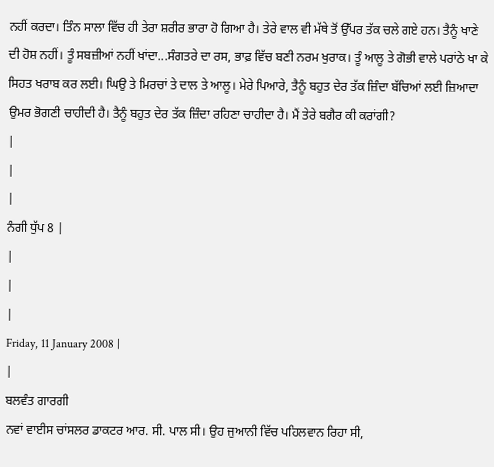ਨਹੀਂ ਕਰਦਾ। ਤਿੰਨ ਸਾਲਾ ਵਿੱਚ ਹੀ ਤੇਰਾ ਸ਼ਰੀਰ ਭਾਰਾ ਹੋ ਗਿਆ ਹੈ। ਤੇਰੇ ਵਾਲ ਵੀ ਮੱਥੇ ਤੋਂ ਉੱਪਰ ਤੱਕ ਚਲੇ ਗਏ ਹਨ। ਤੈਨੂੰ ਖਾਣੇ ਦੀ ਹੋਸ਼ ਨਹੀਂ। ਤੂੰ ਸਬਜ਼ੀਆਂ ਨਹੀਂ ਖਾਂਦਾ...ਸੰਗਤਰੇ ਦਾ ਰਸ, ਭਾਫ਼ ਵਿੱਚ ਬਣੀ ਨਰਮ ਖੁਰਾਕ। ਤੂੰ ਆਲੂ ਤੇ ਗੋਭੀ ਵਾਲੇ ਪਰਾਂਠੇ ਖਾ ਕੇ ਸਿਹਤ ਖਰਾਬ ਕਰ ਲਈ। ਘਿਉ ਤੇ ਮਿਰਚਾਂ ਤੇ ਦਾਲ ਤੇ ਆਲੂ। ਮੇਰੇ ਪਿਆਰੇ, ਤੈਨੂੰ ਬਹੁਤ ਦੇਰ ਤੱਕ ਜ਼ਿੰਦਾ ਬੱਚਿਆਂ ਲਈ ਜ਼ਿਆਦਾ ਉਮਰ ਭੋਗਣੀ ਚਾਹੀਦੀ ਹੈ। ਤੈਨੂੰ ਬਹੁਤ ਦੇਰ ਤੱਕ ਜ਼ਿੰਦਾ ਰਹਿਣਾ ਚਾਹੀਦਾ ਹੈ। ਮੈਂ ਤੇਰੇ ਬਗੈਰ ਕੀ ਕਰਾਂਗੀ?
|
|
|
ਨੰਗੀ ਧੁੱਪ 8 |
|
|
|
Friday, 11 January 2008 |
|
ਬਲਵੰਤ ਗਾਰਗੀ
ਨਵਾਂ ਵਾਈਸ ਚਾਂਸਲਰ ਡਾਕਟਰ ਆਰ. ਸੀ. ਪਾਲ ਸੀ। ਉਹ ਜੁਆਨੀ ਵਿੱਚ ਪਹਿਲਵਾਨ ਰਿਹਾ ਸੀ,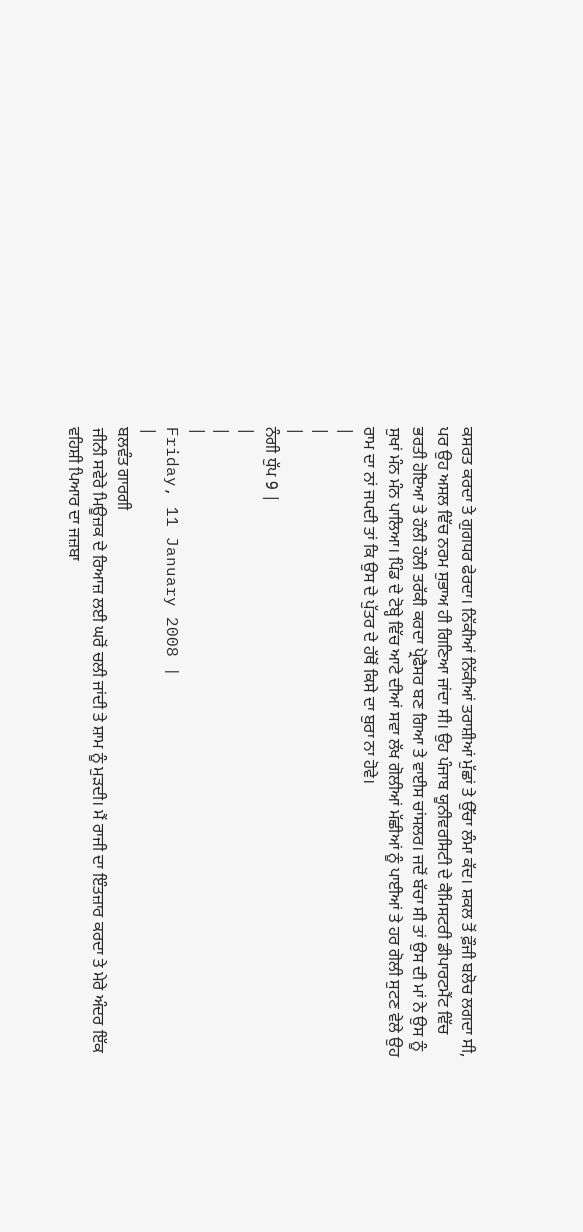ਕਸਰਤ ਕਰਦਾ ਤੇ ਗੁਗਧਰ ਫੇਰਦਾ। ਨਿੱਕੀਆਂ ਨਿੱਕੀਆਂ ਤਰਾਸ਼ੀਆਂ ਮੁੱਛਾਂ ਤੇ ਉੱਚਾ ਲੰਮਾ ਕੱਦ। ਸ਼ਕਲ ਤੋਂ ਫ਼ੌਜੀ ਬਲੋਚ ਲਗਦਾ ਸੀ, ਪਰ ਉਹ ਅਸਲ ਵਿੱਚ ਨਰਮ ਸੁਭਾਅ ਹੀ ਗਿਣਿਆ ਜਾਂਦਾ ਸੀ। ਉਹ ਪੰਜਾਬ ਯੂਨੀਵਰਸਿਟੀ ਦੇ ਕੈਮਿਸਟਰੀ ਡੀਪਾਰਟਮੈਂਟ ਵਿੱਚ ਭਰਤੀ ਹੋਇਆ ਤੇ ਹੌਲੀ ਹੌਲੀ ਤਰੱਕੀ ਕਰਦਾ ਪ੍ਰੋਫੈਸਰ ਬਣ ਗਿਆ ਤੇ ਵਾਈਸ ਚਾਂਸਲਰ। ਜਦੋਂ ਬੱਚਾ ਸੀ ਤਾਂ ਉਸ ਦੀ ਮਾਂ ਨੇ ਉਸ ਨੂੰ ਸੁਖਾਂ ਮੰਨ ਮੰਨ ਪਾਲਿਆ। ਪਿੰਡ ਦੇ ਟੋਬ੍ਹੇ ਵਿੱਚ ਆਟੇ ਦੀਆਂ ਸਵਾ ਲੱਖ ਗੋਲੀਆਂ ਮੱਛੀਆਂ ਨੂੰ ਪਾਈਆਂ ਤੇ ਹਰ ਗੋਲੀ ਸੁਟਣ ਵੇਲੇ ਉਹ ਰਾਮ ਦਾ ਨਾਂ ਜਪਦੀ ਤਾਂ ਕਿ ਉਸ ਦੇ ਪੁੱਤਰ ਦੇ ਹੱਥੋਂ ਕਿਸੇ ਦਾ ਬੁਰਾ ਨਾ ਹੋਵੇ।
|
|
|
ਨੰਗੀ ਧੁੱਪ 9 |
|
|
|
Friday, 11 January 2008 |
|
ਬਲਵੰਤ ਗਾਰਗੀ
ਜੀਨੀ ਸਵੇਰੇ ਮਿਊਜ਼ਕ ਦੇ ਰਿਆਜ਼ ਲਈ ਘਰੋਂ ਚਲੀ ਜਾਂਦੀ ਤੇ ਸ਼ਾਮ ਨੂੰ ਮੁੜਦੀ। ਮੈਂ ਰਾਜੀ ਦਾ ਇੰਤਜ਼ਾਰ ਕਰਦਾ ਤੇ ਮੇਰੇ ਅੰਦਰ ਇੱਕ ਵਹਿਸ਼ੀ ਪਿਆਰ ਦਾ ਜਜ਼ਬਾ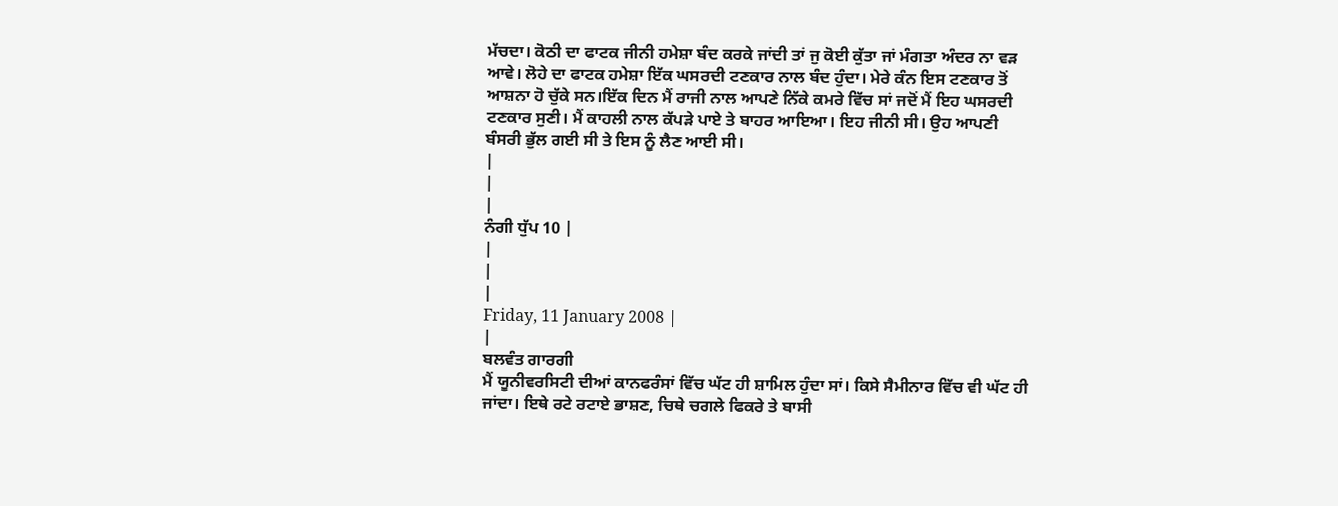ਮੱਚਦਾ। ਕੋਠੀ ਦਾ ਫਾਟਕ ਜੀਨੀ ਹਮੇਸ਼ਾ ਬੰਦ ਕਰਕੇ ਜਾਂਦੀ ਤਾਂ ਜੁ ਕੋਈ ਕੁੱਤਾ ਜਾਂ ਮੰਗਤਾ ਅੰਦਰ ਨਾ ਵੜ ਆਵੇ। ਲੋਹੇ ਦਾ ਫਾਟਕ ਹਮੇਸ਼ਾ ਇੱਕ ਘਸਰਦੀ ਟਣਕਾਰ ਨਾਲ ਬੰਦ ਹੁੰਦਾ। ਮੇਰੇ ਕੰਨ ਇਸ ਟਣਕਾਰ ਤੋਂ ਆਸ਼ਨਾ ਹੋ ਚੁੱਕੇ ਸਨ।ਇੱਕ ਦਿਨ ਮੈਂ ਰਾਜੀ ਨਾਲ ਆਪਣੇ ਨਿੱਕੇ ਕਮਰੇ ਵਿੱਚ ਸਾਂ ਜਦੋਂ ਮੈਂ ਇਹ ਘਸਰਦੀ ਟਣਕਾਰ ਸੁਣੀ। ਮੈਂ ਕਾਹਲੀ ਨਾਲ ਕੱਪੜੇ ਪਾਏ ਤੇ ਬਾਹਰ ਆਇਆ। ਇਹ ਜੀਨੀ ਸੀ। ਉਹ ਆਪਣੀ ਬੰਸਰੀ ਭੁੱਲ ਗਈ ਸੀ ਤੇ ਇਸ ਨੂੰ ਲੈਣ ਆਈ ਸੀ।
|
|
|
ਨੰਗੀ ਧੁੱਪ 10 |
|
|
|
Friday, 11 January 2008 |
|
ਬਲਵੰਤ ਗਾਰਗੀ
ਮੈਂ ਯੂਨੀਵਰਸਿਟੀ ਦੀਆਂ ਕਾਨਫਰੰਸਾਂ ਵਿੱਚ ਘੱਟ ਹੀ ਸ਼ਾਮਿਲ ਹੁੰਦਾ ਸਾਂ। ਕਿਸੇ ਸੈਮੀਨਾਰ ਵਿੱਚ ਵੀ ਘੱਟ ਹੀ ਜਾਂਦਾ। ਇਥੇ ਰਟੇ ਰਟਾਏ ਭਾਸ਼ਣ, ਚਿਥੇ ਚਗਲੇ ਫਿਕਰੇ ਤੇ ਬਾਸੀ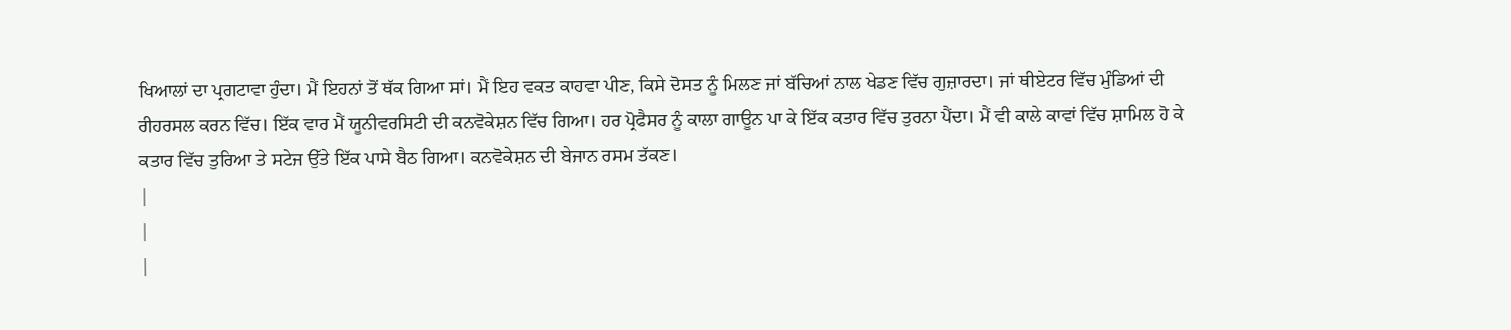ਖਿਆਲਾਂ ਦਾ ਪ੍ਰਗਟਾਵਾ ਹੁੰਦਾ। ਮੈਂ ਇਹਨਾਂ ਤੋਂ ਥੱਕ ਗਿਆ ਸਾਂ। ਮੈਂ ਇਹ ਵਕਤ ਕਾਹਵਾ ਪੀਣ, ਕਿਸੇ ਦੋਸਤ ਨੂੰ ਮਿਲਣ ਜਾਂ ਬੱਚਿਆਂ ਨਾਲ ਖੇਡਣ ਵਿੱਚ ਗੁਜ਼ਾਰਦਾ। ਜਾਂ ਥੀਏਟਰ ਵਿੱਚ ਮੁੰਡਿਆਂ ਦੀ ਰੀਹਰਸਲ ਕਰਨ ਵਿੱਚ। ਇੱਕ ਵਾਰ ਮੈਂ ਯੂਨੀਵਰਸਿਟੀ ਦੀ ਕਨਵੋਕੇਸ਼ਨ ਵਿੱਚ ਗਿਆ। ਹਰ ਪ੍ਰੋਫੈਸਰ ਨੂੰ ਕਾਲਾ ਗਾਊਨ ਪਾ ਕੇ ਇੱਕ ਕਤਾਰ ਵਿੱਚ ਤੁਰਨਾ ਪੈਂਦਾ। ਮੈਂ ਵੀ ਕਾਲੇ ਕਾਵਾਂ ਵਿੱਚ ਸ਼ਾਮਿਲ ਹੋ ਕੇ ਕਤਾਰ ਵਿੱਚ ਤੁਰਿਆ ਤੇ ਸਟੇਜ ਉੱਤੇ ਇੱਕ ਪਾਸੇ ਬੈਠ ਗਿਆ। ਕਨਵੋਕੇਸ਼ਨ ਦੀ ਬੇਜਾਨ ਰਸਮ ਤੱਕਣ।
|
|
|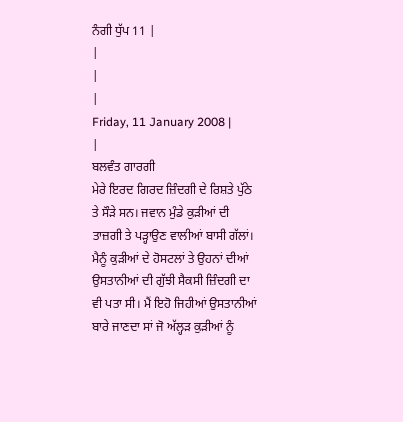ਨੰਗੀ ਧੁੱਪ 11 |
|
|
|
Friday, 11 January 2008 |
|
ਬਲਵੰਤ ਗਾਰਗੀ
ਮੇਰੇ ਇਰਦ ਗਿਰਦ ਜ਼ਿੰਦਗੀ ਦੇ ਰਿਸ਼ਤੇ ਪੁੱਠੇ ਤੇ ਸੌੜੇ ਸਨ। ਜਵਾਨ ਮੁੰਡੇ ਕੁੜੀਆਂ ਦੀ ਤਾਜ਼ਗੀ ਤੇ ਪੜ੍ਹਾਉਣ ਵਾਲੀਆਂ ਬਾਸੀ ਗੱਲਾਂ। ਮੈਨੂੰ ਕੁੜੀਆਂ ਦੇ ਹੋਸਟਲਾਂ ਤੇ ਉਹਨਾਂ ਦੀਆਂ ਉਸਤਾਨੀਆਂ ਦੀ ਗੁੱਝੀ ਸੈਕਸੀ ਜ਼ਿੰਦਗੀ ਦਾ ਵੀ ਪਤਾ ਸੀ। ਮੈਂ ਇਹੋ ਜਿਹੀਆਂ ਉਸਤਾਨੀਆਂ ਬਾਰੇ ਜਾਣਦਾ ਸਾਂ ਜੋ ਅੱਲ੍ਹੜ ਕੁੜੀਆਂ ਨੂੰ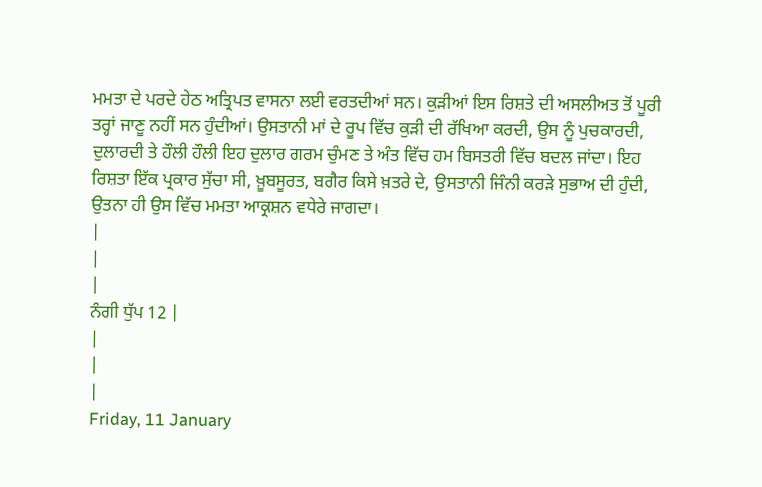ਮਮਤਾ ਦੇ ਪਰਦੇ ਹੇਠ ਅਤ੍ਰਿਪਤ ਵਾਸਨਾ ਲਈ ਵਰਤਦੀਆਂ ਸਨ। ਕੁੜੀਆਂ ਇਸ ਰਿਸ਼ਤੇ ਦੀ ਅਸਲੀਅਤ ਤੋਂ ਪੂਰੀ ਤਰ੍ਹਾਂ ਜਾਣੂ ਨਹੀਂ ਸਨ ਹੁੰਦੀਆਂ। ਉਸਤਾਨੀ ਮਾਂ ਦੇ ਰੂਪ ਵਿੱਚ ਕੁੜੀ ਦੀ ਰੱਖਿਆ ਕਰਦੀ, ਉਸ ਨੂੰ ਪੁਚਕਾਰਦੀ, ਦੁਲਾਰਦੀ ਤੇ ਹੌਲੀ ਹੌਲੀ ਇਹ ਦੁਲਾਰ ਗਰਮ ਚੁੰਮਣ ਤੇ ਅੰਤ ਵਿੱਚ ਹਮ ਬਿਸਤਰੀ ਵਿੱਚ ਬਦਲ ਜਾਂਦਾ। ਇਹ ਰਿਸ਼ਤਾ ਇੱਕ ਪ੍ਰਕਾਰ ਸੁੱਚਾ ਸੀ, ਖ਼ੂਬਸੂਰਤ, ਬਗੈਰ ਕਿਸੇ ਖ਼ਤਰੇ ਦੇ, ਉਸਤਾਨੀ ਜਿੰਨੀ ਕਰੜੇ ਸੁਭਾਅ ਦੀ ਹੁੰਦੀ, ਉਤਨਾ ਹੀ ਉਸ ਵਿੱਚ ਮਮਤਾ ਆਕ੍ਰਸ਼ਨ ਵਧੇਰੇ ਜਾਗਦਾ।
|
|
|
ਨੰਗੀ ਧੁੱਪ 12 |
|
|
|
Friday, 11 January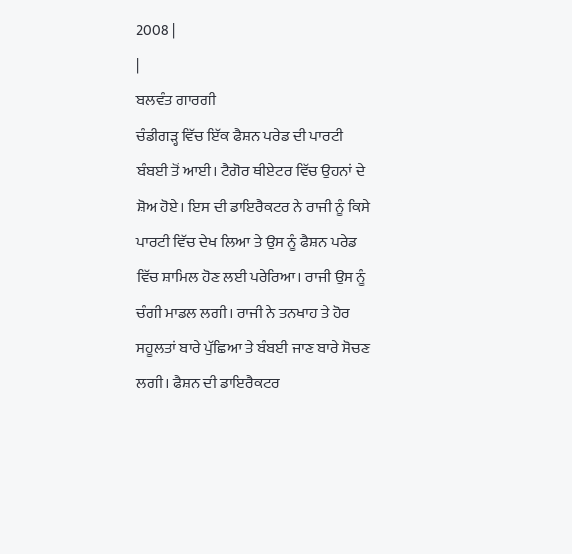2008 |
|
ਬਲਵੰਤ ਗਾਰਗੀ
ਚੰਡੀਗੜ੍ਹ ਵਿੱਚ ਇੱਕ ਫੈਸ਼ਨ ਪਰੇਡ ਦੀ ਪਾਰਟੀ ਬੰਬਈ ਤੋਂ ਆਈ। ਟੈਗੋਰ ਥੀਏਟਰ ਵਿੱਚ ਉਹਨਾਂ ਦੇ ਸ਼ੋਅ ਹੋਏ। ਇਸ ਦੀ ਡਾਇਰੈਕਟਰ ਨੇ ਰਾਜੀ ਨੂੰ ਕਿਸੇ ਪਾਰਟੀ ਵਿੱਚ ਦੇਖ ਲਿਆ ਤੇ ਉਸ ਨੂੰ ਫੈਸ਼ਨ ਪਰੇਡ ਵਿੱਚ ਸ਼ਾਮਿਲ ਹੋਣ ਲਈ ਪਰੇਰਿਆ। ਰਾਜੀ ਉਸ ਨੂੰ ਚੰਗੀ ਮਾਡਲ ਲਗੀ। ਰਾਜੀ ਨੇ ਤਨਖਾਹ ਤੇ ਹੋਰ ਸਹੂਲਤਾਂ ਬਾਰੇ ਪੁੱਛਿਆ ਤੇ ਬੰਬਈ ਜਾਣ ਬਾਰੇ ਸੋਚਣ ਲਗੀ। ਫੈਸ਼ਨ ਦੀ ਡਾਇਰੈਕਟਰ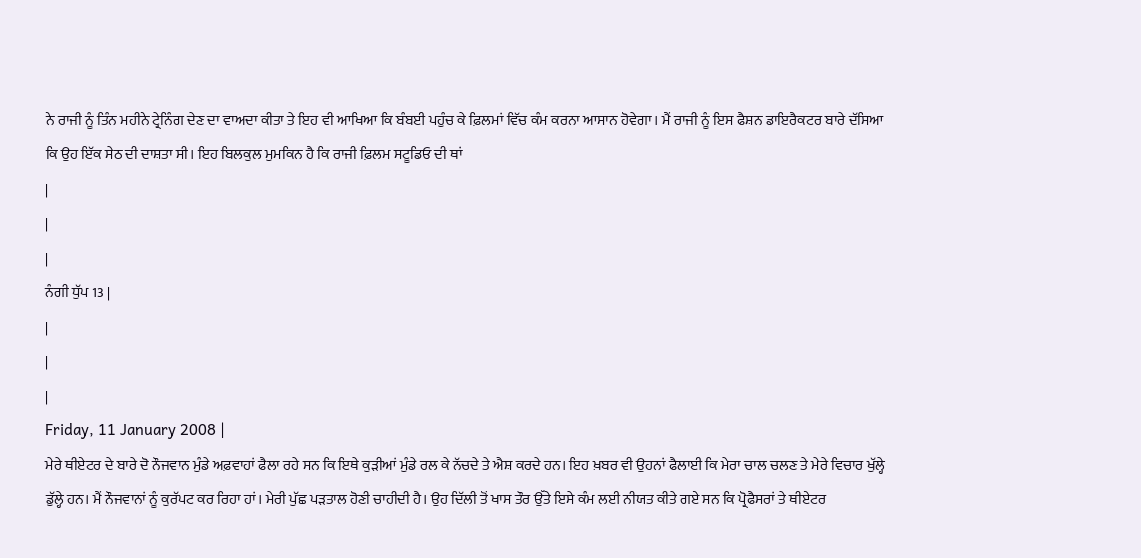ਨੇ ਰਾਜੀ ਨੂੰ ਤਿੰਨ ਮਹੀਨੇ ਟ੍ਰੇਨਿੰਗ ਦੇਣ ਦਾ ਵਾਅਦਾ ਕੀਤਾ ਤੇ ਇਹ ਵੀ ਆਖਿਆ ਕਿ ਬੰਬਈ ਪਹੁੰਚ ਕੇ ਫ਼ਿਲਮਾਂ ਵਿੱਚ ਕੰਮ ਕਰਨਾ ਆਸਾਨ ਹੋਵੇਗਾ। ਮੈਂ ਰਾਜੀ ਨੂੰ ਇਸ ਫੈਸ਼ਨ ਡਾਇਰੈਕਟਰ ਬਾਰੇ ਦੱਸਿਆ ਕਿ ਉਹ ਇੱਕ ਸੇਠ ਦੀ ਦਾਸ਼ਤਾ ਸੀ। ਇਹ ਬਿਲਕੁਲ ਮੁਮਕਿਨ ਹੈ ਕਿ ਰਾਜੀ ਫ਼ਿਲਮ ਸਟੂਡਿਓ ਦੀ ਥਾਂ
|
|
|
ਨੰਗੀ ਧੁੱਪ 13 |
|
|
|
Friday, 11 January 2008 |
ਮੇਰੇ ਥੀਏਟਰ ਦੇ ਬਾਰੇ ਦੋ ਨੌਜਵਾਨ ਮੁੰਡੇ ਅਫ਼ਵਾਹਾਂ ਫੈਲਾ ਰਹੇ ਸਨ ਕਿ ਇਥੇ ਕੁੜੀਆਂ ਮੁੰਡੇ ਰਲ ਕੇ ਨੱਚਦੇ ਤੇ ਐਸ਼ ਕਰਦੇ ਹਨ। ਇਹ ਖ਼ਬਰ ਵੀ ਉਹਨਾਂ ਫੈਲਾਈ ਕਿ ਮੇਰਾ ਚਾਲ ਚਲਣ ਤੇ ਮੇਰੇ ਵਿਚਾਰ ਖੁੱਲ੍ਹੇ ਡੁੱਲ੍ਹੇ ਹਨ। ਮੈਂ ਨੌਜਵਾਨਾਂ ਨੂੰ ਕੁਰੱਪਟ ਕਰ ਰਿਹਾ ਹਾਂ। ਮੇਰੀ ਪੁੱਛ ਪੜਤਾਲ ਹੋਣੀ ਚਾਹੀਦੀ ਹੈ। ਉਹ ਦਿੱਲੀ ਤੋਂ ਖਾਸ ਤੌਰ ਉੱਤੇ ਇਸੇ ਕੰਮ ਲਈ ਨੀਯਤ ਕੀਤੇ ਗਏ ਸਨ ਕਿ ਪ੍ਰੋਫੈਸਰਾਂ ਤੇ ਥੀਏਟਰ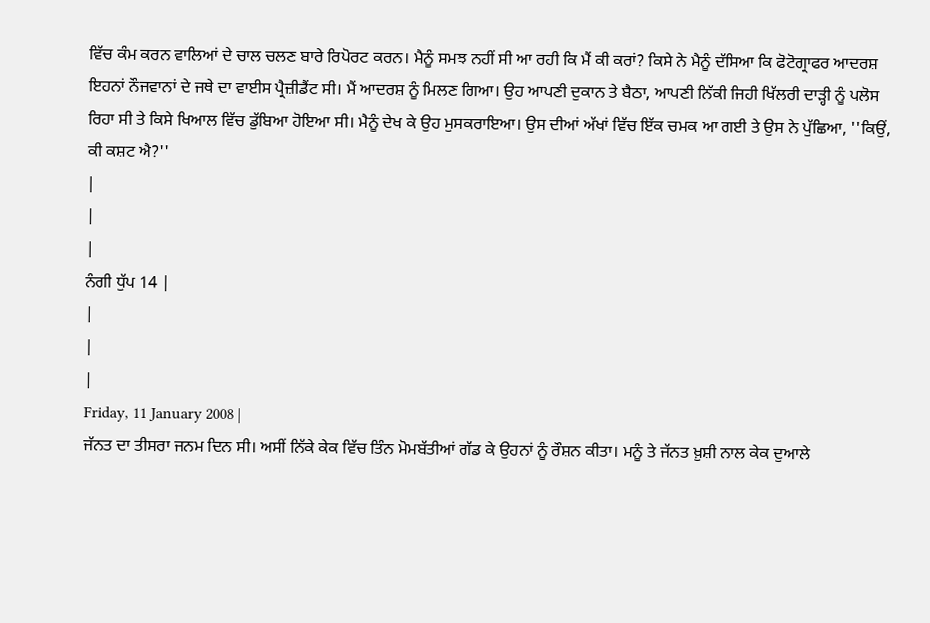ਵਿੱਚ ਕੰਮ ਕਰਨ ਵਾਲਿਆਂ ਦੇ ਚਾਲ ਚਲਣ ਬਾਰੇ ਰਿਪੋਰਟ ਕਰਨ। ਮੈਨੂੰ ਸਮਝ ਨਹੀਂ ਸੀ ਆ ਰਹੀ ਕਿ ਮੈਂ ਕੀ ਕਰਾਂ? ਕਿਸੇ ਨੇ ਮੈਨੂੰ ਦੱਸਿਆ ਕਿ ਫੋਟੋਗ੍ਰਾਫਰ ਆਦਰਸ਼ ਇਹਨਾਂ ਨੌਜਵਾਨਾਂ ਦੇ ਜਥੇ ਦਾ ਵਾਈਸ ਪ੍ਰੈਜ਼ੀਡੈਂਟ ਸੀ। ਮੈਂ ਆਦਰਸ਼ ਨੂੰ ਮਿਲਣ ਗਿਆ। ਉਹ ਆਪਣੀ ਦੁਕਾਨ ਤੇ ਬੈਠਾ, ਆਪਣੀ ਨਿੱਕੀ ਜਿਹੀ ਖਿੱਲਰੀ ਦਾੜ੍ਹੀ ਨੂੰ ਪਲੋਸ ਰਿਹਾ ਸੀ ਤੇ ਕਿਸੇ ਖਿਆਲ ਵਿੱਚ ਡੁੱਬਿਆ ਹੋਇਆ ਸੀ। ਮੈਨੂੰ ਦੇਖ ਕੇ ਉਹ ਮੁਸਕਰਾਇਆ। ਉਸ ਦੀਆਂ ਅੱਖਾਂ ਵਿੱਚ ਇੱਕ ਚਮਕ ਆ ਗਈ ਤੇ ਉਸ ਨੇ ਪੁੱਛਿਆ, ''ਕਿਉਂ, ਕੀ ਕਸ਼ਟ ਐ?''
|
|
|
ਨੰਗੀ ਧੁੱਪ 14 |
|
|
|
Friday, 11 January 2008 |
ਜੱਨਤ ਦਾ ਤੀਸਰਾ ਜਨਮ ਦਿਨ ਸੀ। ਅਸੀਂ ਨਿੱਕੇ ਕੇਕ ਵਿੱਚ ਤਿੰਨ ਮੋਮਬੱਤੀਆਂ ਗੱਡ ਕੇ ਉਹਨਾਂ ਨੂੰ ਰੌਸ਼ਨ ਕੀਤਾ। ਮਨੂੰ ਤੇ ਜੱਨਤ ਖ਼ੁਸ਼ੀ ਨਾਲ ਕੇਕ ਦੁਆਲੇ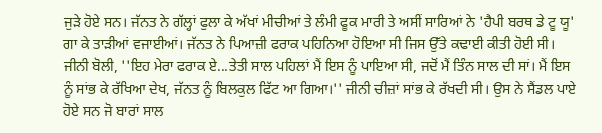ਜੁੜੇ ਹੋਏ ਸਨ। ਜੱਨਤ ਨੇ ਗੱਲ੍ਹਾਂ ਫੁਲਾ ਕੇ ਅੱਖਾਂ ਮੀਚੀਆਂ ਤੇ ਲੰਮੀ ਫੂਕ ਮਾਰੀ ਤੇ ਅਸੀਂ ਸਾਰਿਆਂ ਨੇ 'ਹੈਪੀ ਬਰਥ ਡੇ ਟੂ ਯੂ' ਗਾ ਕੇ ਤਾੜੀਆਂ ਵਜਾਈਆਂ। ਜੱਨਤ ਨੇ ਪਿਆਜ਼ੀ ਫਰਾਕ ਪਹਿਨਿਆ ਹੋਇਆ ਸੀ ਜਿਸ ਉੱਤੇ ਕਢਾਈ ਕੀਤੀ ਹੋਈ ਸੀ। ਜੀਨੀ ਬੋਲੀ, ''ਇਹ ਮੇਰਾ ਫਰਾਕ ਏ...ਤੇਤੀ ਸਾਲ ਪਹਿਲਾਂ ਮੈਂ ਇਸ ਨੂੰ ਪਾਇਆ ਸੀ, ਜਦੋਂ ਮੈਂ ਤਿੰਨ ਸਾਲ ਦੀ ਸਾਂ। ਮੈਂ ਇਸ ਨੂੰ ਸਾਂਭ ਕੇ ਰੱਖਿਆ ਦੇਖ, ਜੱਨਤ ਨੂੰ ਬਿਲਕੁਲ ਫਿੱਟ ਆ ਗਿਆ।'' ਜੀਨੀ ਚੀਜ਼ਾਂ ਸਾਂਭ ਕੇ ਰੱਖਦੀ ਸੀ। ਉਸ ਨੇ ਸੈਂਡਲ ਪਾਏ ਹੋਏ ਸਨ ਜੋ ਬਾਰਾਂ ਸਾਲ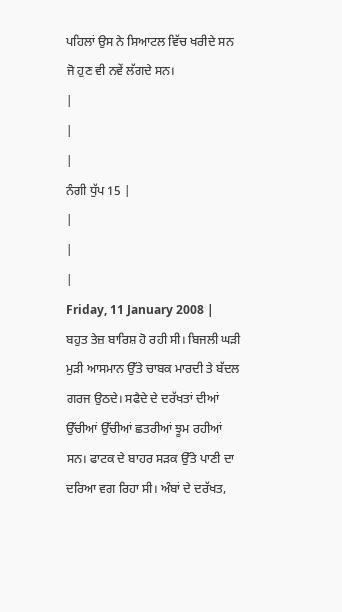ਪਹਿਲਾਂ ਉਸ ਨੇ ਸਿਆਟਲ ਵਿੱਚ ਖਰੀਦੇ ਸਨ ਜੋ ਹੁਣ ਵੀ ਨਵੇਂ ਲੱਗਦੇ ਸਨ।
|
|
|
ਨੰਗੀ ਧੁੱਪ 15 |
|
|
|
Friday, 11 January 2008 |
ਬਹੁਤ ਤੇਜ਼ ਬਾਰਿਸ਼ ਹੋ ਰਹੀ ਸੀ। ਬਿਜਲੀ ਘੜੀ ਮੁੜੀ ਆਸਮਾਨ ਉੱਤੇ ਚਾਬਕ ਮਾਰਦੀ ਤੇ ਬੱਦਲ ਗਰਜ ਉਠਦੇ। ਸਫੈਦੇ ਦੇ ਦਰੱਖਤਾਂ ਦੀਆਂ ਉੱਚੀਆਂ ਉੱਚੀਆਂ ਛਤਰੀਆਂ ਝੂਮ ਰਹੀਆਂ ਸਨ। ਫਾਟਕ ਦੇ ਬਾਹਰ ਸੜਕ ਉੱਤੇ ਪਾਣੀ ਦਾ ਦਰਿਆ ਵਗ ਰਿਹਾ ਸੀ। ਅੰਬਾਂ ਦੇ ਦਰੱਖਤ,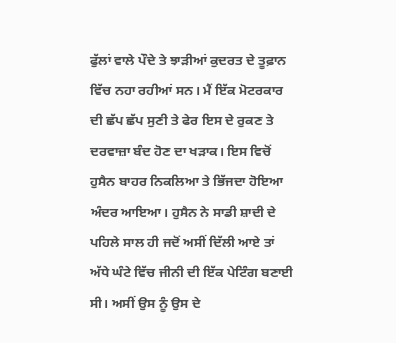ਫੁੱਲਾਂ ਵਾਲੇ ਪੌਦੇ ਤੇ ਝਾੜੀਆਂ ਕੁਦਰਤ ਦੇ ਤੂਫ਼ਾਨ ਵਿੱਚ ਨਹਾ ਰਹੀਆਂ ਸਨ। ਮੈਂ ਇੱਕ ਮੋਟਰਕਾਰ ਦੀ ਛੱਪ ਛੱਪ ਸੁਣੀ ਤੇ ਫੇਰ ਇਸ ਦੇ ਰੁਕਣ ਤੇ ਦਰਵਾਜ਼ਾ ਬੰਦ ਹੋਣ ਦਾ ਖੜਾਕ। ਇਸ ਵਿਚੋਂ ਹੁਸੈਨ ਬਾਹਰ ਨਿਕਲਿਆ ਤੇ ਭਿੱਜਦਾ ਹੋਇਆ ਅੰਦਰ ਆਇਆ। ਹੁਸੈਨ ਨੇ ਸਾਡੀ ਸ਼ਾਦੀ ਦੇ ਪਹਿਲੇ ਸਾਲ ਹੀ ਜਦੋਂ ਅਸੀਂ ਦਿੱਲੀ ਆਏ ਤਾਂ ਅੱਧੇ ਘੰਟੇ ਵਿੱਚ ਜੀਨੀ ਦੀ ਇੱਕ ਪੇਟਿੰਗ ਬਣਾਈ ਸੀ। ਅਸੀਂ ਉਸ ਨੂੰ ਉਸ ਦੇ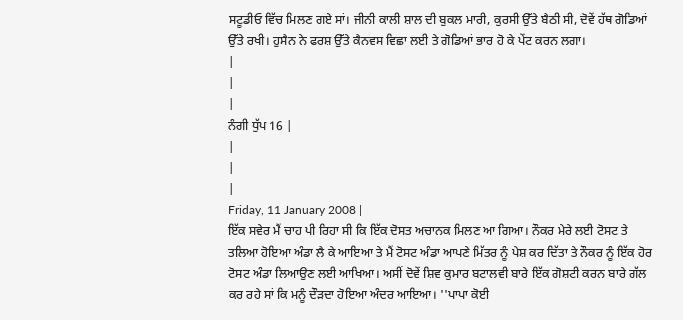ਸਟੂਡੀਓ ਵਿੱਚ ਮਿਲਣ ਗਏ ਸਾਂ। ਜੀਨੀ ਕਾਲੀ ਸ਼ਾਲ ਦੀ ਬੁਕਲ ਮਾਰੀ, ਕੁਰਸੀ ਉੱਤੇ ਬੈਠੀ ਸੀ, ਦੋਵੇਂ ਹੱਥ ਗੋਡਿਆਂ ਉੱਤੇ ਰਖੀ। ਹੁਸੈਨ ਨੇ ਫਰਸ਼ ਉੱਤੇ ਕੈਨਵਸ ਵਿਛਾ ਲਈ ਤੇ ਗੋਡਿਆਂ ਭਾਰ ਹੋ ਕੇ ਪੇਂਟ ਕਰਨ ਲਗਾ।
|
|
|
ਨੰਗੀ ਧੁੱਪ 16 |
|
|
|
Friday, 11 January 2008 |
ਇੱਕ ਸਵੇਰ ਮੈਂ ਚਾਹ ਪੀ ਰਿਹਾ ਸੀ ਕਿ ਇੱਕ ਦੋਸਤ ਅਚਾਨਕ ਮਿਲਣ ਆ ਗਿਆ। ਨੌਕਰ ਮੇਰੇ ਲਈ ਟੋਸਟ ਤੇ ਤਲਿਆ ਹੋਇਆ ਅੰਡਾ ਲੈ ਕੇ ਆਇਆ ਤੇ ਮੈਂ ਟੋਸਟ ਅੰਡਾ ਆਪਣੇ ਮਿੱਤਰ ਨੂੰ ਪੇਸ਼ ਕਰ ਦਿੱਤਾ ਤੇ ਨੌਕਰ ਨੂੰ ਇੱਕ ਹੋਰ ਟੋਸਟ ਅੰਡਾ ਲਿਆਉਣ ਲਈ ਆਖਿਆ। ਅਸੀਂ ਦੋਵੇਂ ਸ਼ਿਵ ਕੁਮਾਰ ਬਟਾਲਵੀ ਬਾਰੇ ਇੱਕ ਗੋਸ਼ਟੀ ਕਰਨ ਬਾਰੇ ਗੱਲ ਕਰ ਰਹੇ ਸਾਂ ਕਿ ਮਨੂੰ ਦੌੜਦਾ ਹੋਇਆ ਅੰਦਰ ਆਇਆ। ''ਪਾਪਾ ਕੋਈ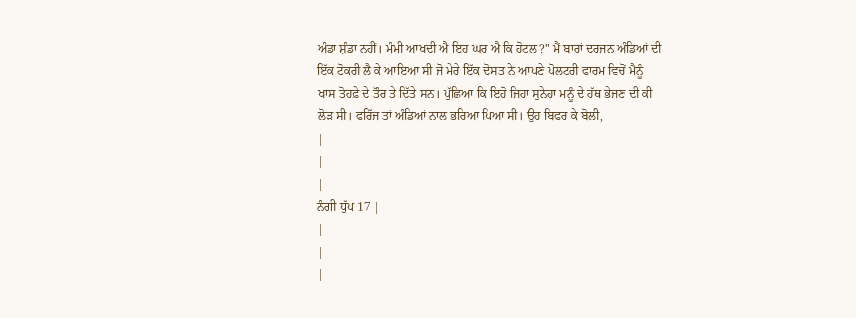ਅੰਡਾ ਸ਼ੰਡਾ ਨਹੀਂ। ਮੰਮੀ ਆਖਦੀ ਐ ਇਹ ਘਰ ਐ ਕਿ ਹੋਟਲ?'' ਮੈਂ ਬਾਰਾਂ ਦਰਜਨ ਅੰਡਿਆਂ ਦੀ ਇੱਕ ਟੋਕਰੀ ਲੈ ਕੇ ਆਇਆ ਸੀ ਜੋ ਮੇਰੇ ਇੱਕ ਦੋਸਤ ਨੇ ਆਪਣੇ ਪੋਲਟਰੀ ਫਾਰਮ ਵਿਚੋਂ ਮੈਨੂੰ ਖਾਸ ਤੋਹਫ਼ੇ ਦੇ ਤੌਰ ਤੇ ਦਿੱਤੇ ਸਨ। ਪੁੱਛਿਆ ਕਿ ਇਹੋ ਜਿਹਾ ਸੁਨੇਹਾ ਮਨੂੰ ਦੇ ਹੱਥ ਭੇਜਣ ਦੀ ਕੀ ਲੋੜ ਸੀ। ਫਰਿੱਜ ਤਾਂ ਅੰਡਿਆਂ ਨਾਲ ਭਰਿਆ ਪਿਆ ਸੀ। ਉਹ ਬਿਫਰ ਕੇ ਬੋਲੀ,
|
|
|
ਨੰਗੀ ਧੁੱਪ 17 |
|
|
|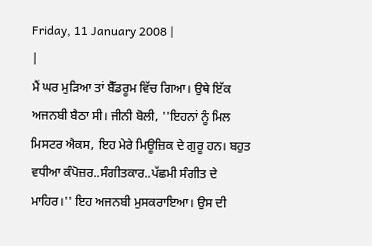Friday, 11 January 2008 |
|
ਮੈਂ ਘਰ ਮੁੜਿਆ ਤਾਂ ਬੈੱਡਰੂਮ ਵਿੱਚ ਗਿਆ। ਉਥੇ ਇੱਕ ਅਜਨਬੀ ਬੈਠਾ ਸੀ। ਜੀਨੀ ਬੋਲੀ, ''ਇਹਨਾਂ ਨੂੰ ਮਿਲ ਮਿਸਟਰ ਐਕਸ, ਇਹ ਮੇਰੇ ਮਿਊਜ਼ਿਕ ਦੇ ਗੁਰੂ ਹਨ। ਬਹੁਤ ਵਧੀਆ ਕੰਪੋਜ਼ਰ..ਸੰਗੀਤਕਾਰ..ਪੱਛਮੀ ਸੰਗੀਤ ਦੇ ਮਾਹਿਰ।'' ਇਹ ਅਜਨਬੀ ਮੁਸਕਰਾਇਆ। ਉਸ ਦੀ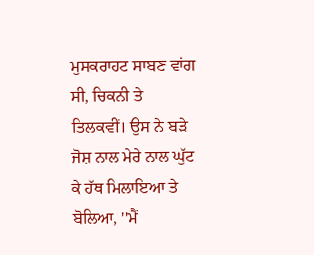ਮੁਸਕਰਾਹਟ ਸਾਬਣ ਵਾਂਗ ਸੀ, ਚਿਕਨੀ ਤੇ ਤਿਲਕਵੀਂ। ਉਸ ਨੇ ਬੜੇ ਜੋਸ਼ ਨਾਲ ਮੇਰੇ ਨਾਲ ਘੁੱਟ ਕੇ ਹੱਥ ਮਿਲਾਇਆ ਤੇ ਬੋਲਿਆ, ''ਮੈਂ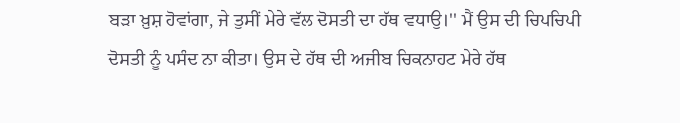ਬੜਾ ਖ਼ੁਸ਼ ਹੋਵਾਂਗਾ, ਜੇ ਤੁਸੀਂ ਮੇਰੇ ਵੱਲ ਦੋਸਤੀ ਦਾ ਹੱਥ ਵਧਾਉ।'' ਮੈਂ ਉਸ ਦੀ ਚਿਪਚਿਪੀ ਦੋਸਤੀ ਨੂੰ ਪਸੰਦ ਨਾ ਕੀਤਾ। ਉਸ ਦੇ ਹੱਥ ਦੀ ਅਜੀਬ ਚਿਕਨਾਹਟ ਮੇਰੇ ਹੱਥ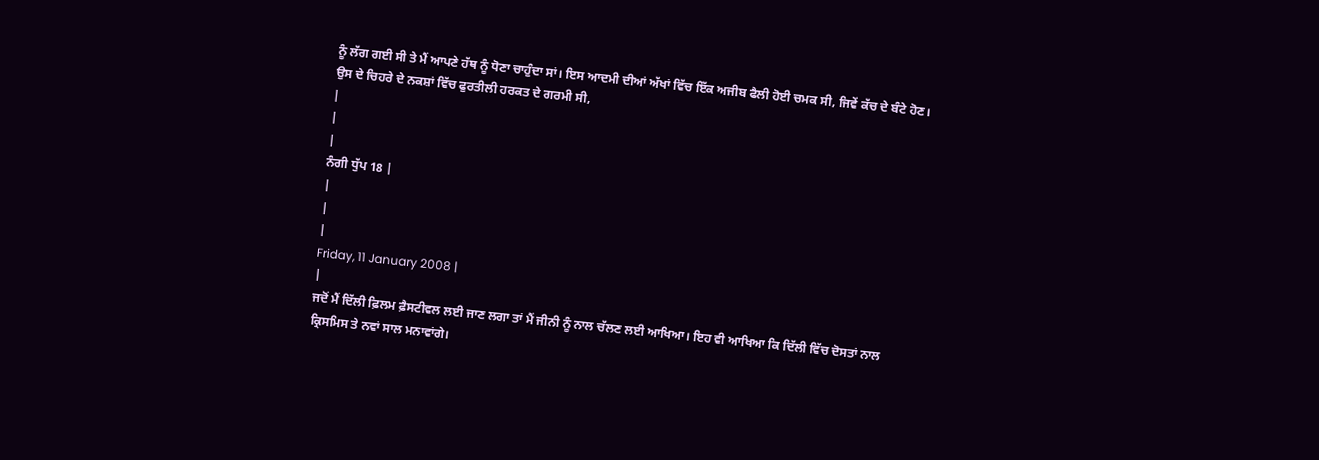ਨੂੰ ਲੱਗ ਗਈ ਸੀ ਤੇ ਮੈਂ ਆਪਣੇ ਹੱਥ ਨੂੰ ਧੋਣਾ ਚਾਹੁੰਦਾ ਸਾਂ। ਇਸ ਆਦਮੀ ਦੀਆਂ ਅੱਖਾਂ ਵਿੱਚ ਇੱਕ ਅਜੀਬ ਫੈਲੀ ਹੋਈ ਚਮਕ ਸੀ, ਜਿਵੇਂ ਕੱਚ ਦੇ ਬੰਟੇ ਹੋਣ। ਉਸ ਦੇ ਚਿਹਰੇ ਦੇ ਨਕਸ਼ਾਂ ਵਿੱਚ ਫੁਰਤੀਲੀ ਹਰਕਤ ਦੇ ਗਰਮੀ ਸੀ,
|
|
|
ਨੰਗੀ ਧੁੱਪ 18 |
|
|
|
Friday, 11 January 2008 |
|
ਜਦੋਂ ਮੈਂ ਦਿੱਲੀ ਫ਼ਿਲਮ ਫ਼ੈਸਟੀਵਲ ਲਈ ਜਾਣ ਲਗਾ ਤਾਂ ਮੈਂ ਜੀਨੀ ਨੂੰ ਨਾਲ ਚੱਲਣ ਲਈ ਆਖਿਆ। ਇਹ ਵੀ ਆਖਿਆ ਕਿ ਦਿੱਲੀ ਵਿੱਚ ਦੋਸਤਾਂ ਨਾਲ ਕ੍ਰਿਸਮਿਸ ਤੇ ਨਵਾਂ ਸਾਲ ਮਨਾਵਾਂਗੇ।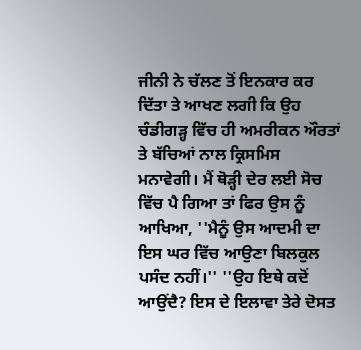ਜੀਨੀ ਨੇ ਚੱਲਣ ਤੋਂ ਇਨਕਾਰ ਕਰ ਦਿੱਤਾ ਤੇ ਆਖਣ ਲਗੀ ਕਿ ਉਹ ਚੰਡੀਗੜ੍ਹ ਵਿੱਚ ਹੀ ਅਮਰੀਕਨ ਔਰਤਾਂ ਤੇ ਬੱਚਿਆਂ ਨਾਲ ਕ੍ਰਿਸਮਿਸ ਮਨਾਵੇਗੀ। ਮੈਂ ਥੋੜ੍ਹੀ ਦੇਰ ਲਈ ਸੋਚ ਵਿੱਚ ਪੈ ਗਿਆ ਤਾਂ ਫਿਰ ਉਸ ਨੂੰ ਆਖਿਆ, ''ਮੈਨੂੰ ਉਸ ਆਦਮੀ ਦਾ ਇਸ ਘਰ ਵਿੱਚ ਆਉਣਾ ਬਿਲਕੁਲ ਪਸੰਦ ਨਹੀਂ।'' ''ਉਹ ਇਥੇ ਕਦੋਂ ਆਉਂਦੈ? ਇਸ ਦੇ ਇਲਾਵਾ ਤੇਰੇ ਦੋਸਤ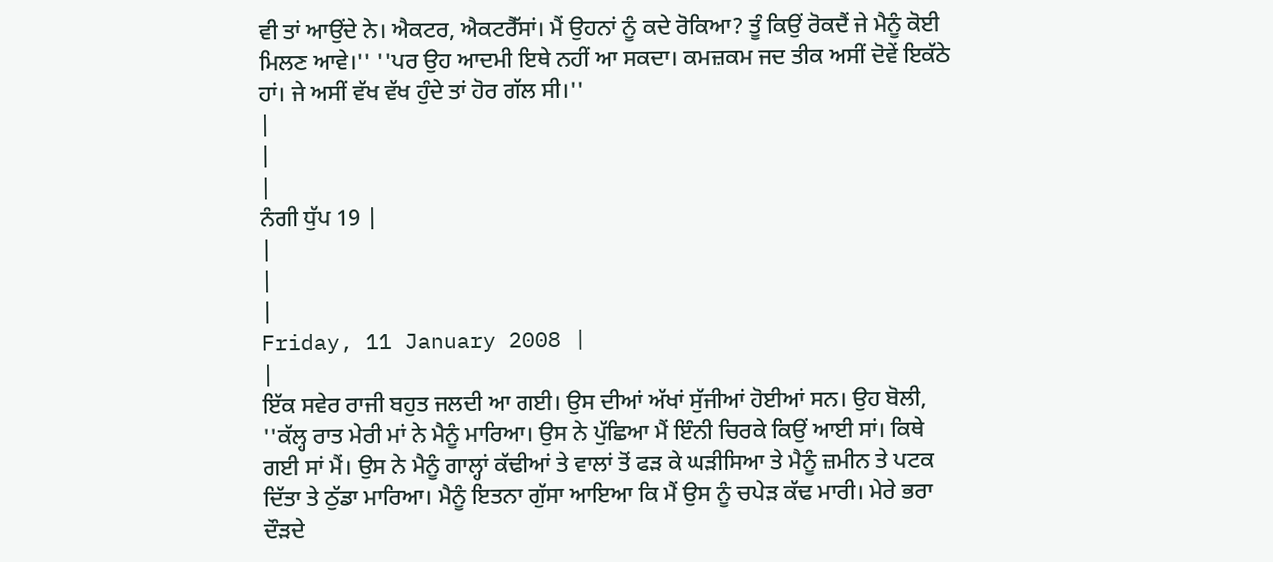ਵੀ ਤਾਂ ਆਉਂਦੇ ਨੇ। ਐਕਟਰ, ਐਕਟਰੈੱਸਾਂ। ਮੈਂ ਉਹਨਾਂ ਨੂੰ ਕਦੇ ਰੋਕਿਆ? ਤੂੰ ਕਿਉਂ ਰੋਕਦੈਂ ਜੇ ਮੈਨੂੰ ਕੋਈ ਮਿਲਣ ਆਵੇ।'' ''ਪਰ ਉਹ ਆਦਮੀ ਇਥੇ ਨਹੀਂ ਆ ਸਕਦਾ। ਕਮਜ਼ਕਮ ਜਦ ਤੀਕ ਅਸੀਂ ਦੋਵੇਂ ਇਕੱਠੇ ਹਾਂ। ਜੇ ਅਸੀਂ ਵੱਖ ਵੱਖ ਹੁੰਦੇ ਤਾਂ ਹੋਰ ਗੱਲ ਸੀ।''
|
|
|
ਨੰਗੀ ਧੁੱਪ 19 |
|
|
|
Friday, 11 January 2008 |
|
ਇੱਕ ਸਵੇਰ ਰਾਜੀ ਬਹੁਤ ਜਲਦੀ ਆ ਗਈ। ਉਸ ਦੀਆਂ ਅੱਖਾਂ ਸੁੱਜੀਆਂ ਹੋਈਆਂ ਸਨ। ਉਹ ਬੋਲੀ, ''ਕੱਲ੍ਹ ਰਾਤ ਮੇਰੀ ਮਾਂ ਨੇ ਮੈਨੂੰ ਮਾਰਿਆ। ਉਸ ਨੇ ਪੁੱਛਿਆ ਮੈਂ ਇੰਨੀ ਚਿਰਕੇ ਕਿਉਂ ਆਈ ਸਾਂ। ਕਿਥੇ ਗਈ ਸਾਂ ਮੈਂ। ਉਸ ਨੇ ਮੈਨੂੰ ਗਾਲ੍ਹਾਂ ਕੱਢੀਆਂ ਤੇ ਵਾਲਾਂ ਤੋਂ ਫੜ ਕੇ ਘੜੀਸਿਆ ਤੇ ਮੈਨੂੰ ਜ਼ਮੀਨ ਤੇ ਪਟਕ ਦਿੱਤਾ ਤੇ ਠੁੱਡਾ ਮਾਰਿਆ। ਮੈਨੂੰ ਇਤਨਾ ਗੁੱਸਾ ਆਇਆ ਕਿ ਮੈਂ ਉਸ ਨੂੰ ਚਪੇੜ ਕੱਢ ਮਾਰੀ। ਮੇਰੇ ਭਰਾ ਦੌੜਦੇ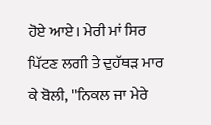ਹੋਏ ਆਏ। ਮੇਰੀ ਮਾਂ ਸਿਰ ਪਿੱਟਣ ਲਗੀ ਤੇ ਦੁਹੱਥੜ ਮਾਰ ਕੇ ਬੋਲੀ, ''ਨਿਕਲ ਜਾ ਮੇਰੇ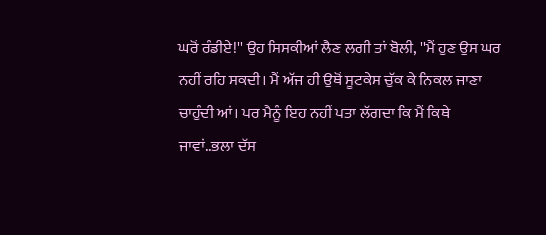ਘਰੋਂ ਰੰਡੀਏ!'' ਉਹ ਸਿਸਕੀਆਂ ਲੈਣ ਲਗੀ ਤਾਂ ਬੋਲੀ, ''ਮੈਂ ਹੁਣ ਉਸ ਘਰ ਨਹੀਂ ਰਹਿ ਸਕਦੀ। ਮੈਂ ਅੱਜ ਹੀ ਉਥੋਂ ਸੂਟਕੇਸ ਚੁੱਕ ਕੇ ਨਿਕਲ ਜਾਣਾ ਚਾਹੁੰਦੀ ਆਂ। ਪਰ ਮੈਨੂੰ ਇਹ ਨਹੀਂ ਪਤਾ ਲੱਗਦਾ ਕਿ ਮੈਂ ਕਿਥੇ ਜਾਵਾਂ..ਭਲਾ ਦੱਸ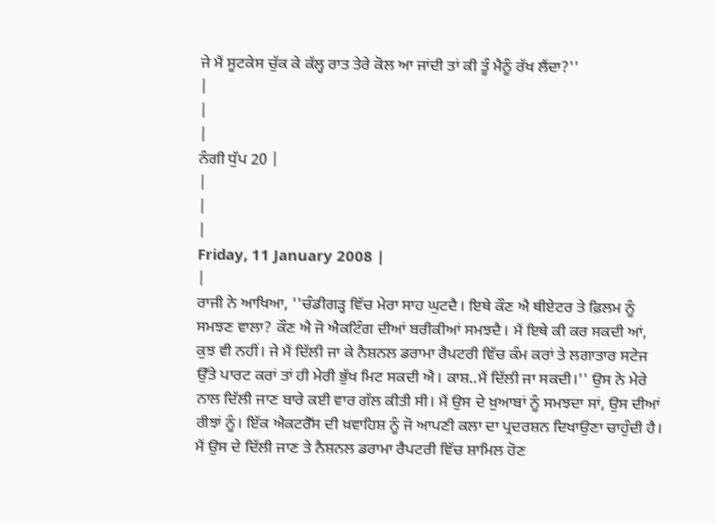ਜੇ ਮੈਂ ਸੂਟਕੇਸ ਚੁੱਕ ਕੇ ਕੱਲ੍ਹ ਰਾਤ ਤੇਰੇ ਕੋਲ ਆ ਜਾਂਦੀ ਤਾਂ ਕੀ ਤੂੰ ਮੈਨੂੰ ਰੱਖ ਲੈਂਦਾ?''
|
|
|
ਨੰਗੀ ਧੁੱਪ 20 |
|
|
|
Friday, 11 January 2008 |
|
ਰਾਜੀ ਨੇ ਆਖਿਆ, ''ਚੰਡੀਗੜ੍ਹ ਵਿੱਚ ਮੇਰਾ ਸਾਹ ਘੁਟਦੈ। ਇਥੇ ਕੌਣ ਐ ਥੀਏਟਰ ਤੇ ਫ਼ਿਲਮ ਨੂੰ ਸਮਝਣ ਵਾਲਾ? ਕੌਣ ਐ ਜੋ ਐਕਟਿੰਗ ਦੀਆਂ ਬਰੀਕੀਆਂ ਸਮਝਦੈ। ਮੈਂ ਇਥੇ ਕੀ ਕਰ ਸਕਦੀ ਆਂ, ਕੁਝ ਵੀ ਨਹੀਂ। ਜੇ ਮੈਂ ਦਿੱਲੀ ਜਾ ਕੇ ਨੈਸ਼ਨਲ ਡਰਾਮਾ ਰੈਪਟਰੀ ਵਿੱਚ ਕੰਮ ਕਰਾਂ ਤੇ ਲਗਾਤਾਰ ਸਟੇਜ ਉੱਤੇ ਪਾਰਟ ਕਰਾਂ ਤਾਂ ਹੀ ਮੇਰੀ ਭੁੱਖ ਮਿਟ ਸਕਦੀ ਐ। ਕਾਸ਼..ਮੈਂ ਦਿੱਲੀ ਜਾ ਸਕਦੀ।'' ਉਸ ਨੇ ਮੇਰੇ ਨਾਲ ਦਿੱਲੀ ਜਾਣ ਬਾਰੇ ਕਈ ਵਾਰ ਗੱਲ ਕੀਤੀ ਸੀ। ਮੈਂ ਉਸ ਦੇ ਖ਼ੁਆਬਾਂ ਨੂੰ ਸਮਝਦਾ ਸਾਂ, ਉਸ ਦੀਆਂ ਰੀਝਾਂ ਨੂੰ। ਇੱਕ ਐਕਟਰੈੱਸ ਦੀ ਖ਼ਵਾਹਿਸ਼ ਨੂੰ ਜੋ ਆਪਣੀ ਕਲਾ ਦਾ ਪ੍ਰਦਰਸ਼ਨ ਦਿਖਾਉਣਾ ਚਾਹੁੰਦੀ ਹੈ। ਮੈਂ ਉਸ ਦੇ ਦਿੱਲੀ ਜਾਣ ਤੇ ਨੈਸ਼ਨਲ ਡਰਾਮਾ ਰੈਪਟਰੀ ਵਿੱਚ ਸ਼ਾਮਿਲ ਹੋਣ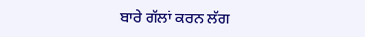ਬਾਰੇ ਗੱਲਾਂ ਕਰਨ ਲੱਗ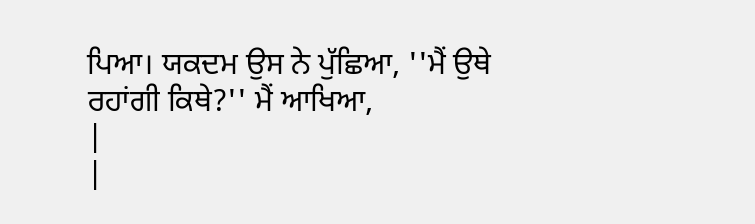ਪਿਆ। ਯਕਦਮ ਉਸ ਨੇ ਪੁੱਛਿਆ, ''ਮੈਂ ਉਥੇ ਰਹਾਂਗੀ ਕਿਥੇ?'' ਮੈਂ ਆਖਿਆ,
|
|